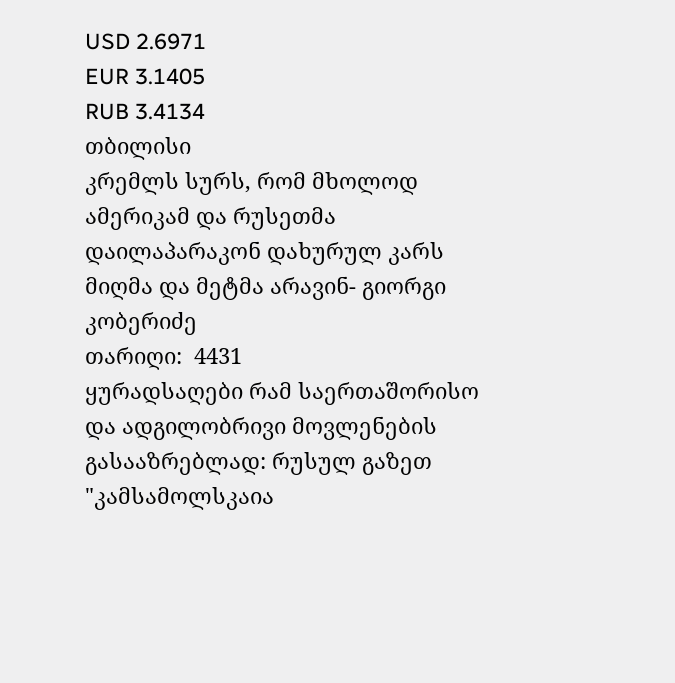USD 2.6971
EUR 3.1405
RUB 3.4134
თბილისი
კრემლს სურს, რომ მხოლოდ ამერიკამ და რუსეთმა დაილაპარაკონ დახურულ კარს მიღმა და მეტმა არავინ- გიორგი კობერიძე
თარიღი:  4431
ყურადსაღები რამ საერთაშორისო და ადგილობრივი მოვლენების გასააზრებლად: რუსულ გაზეთ "კამსამოლსკაია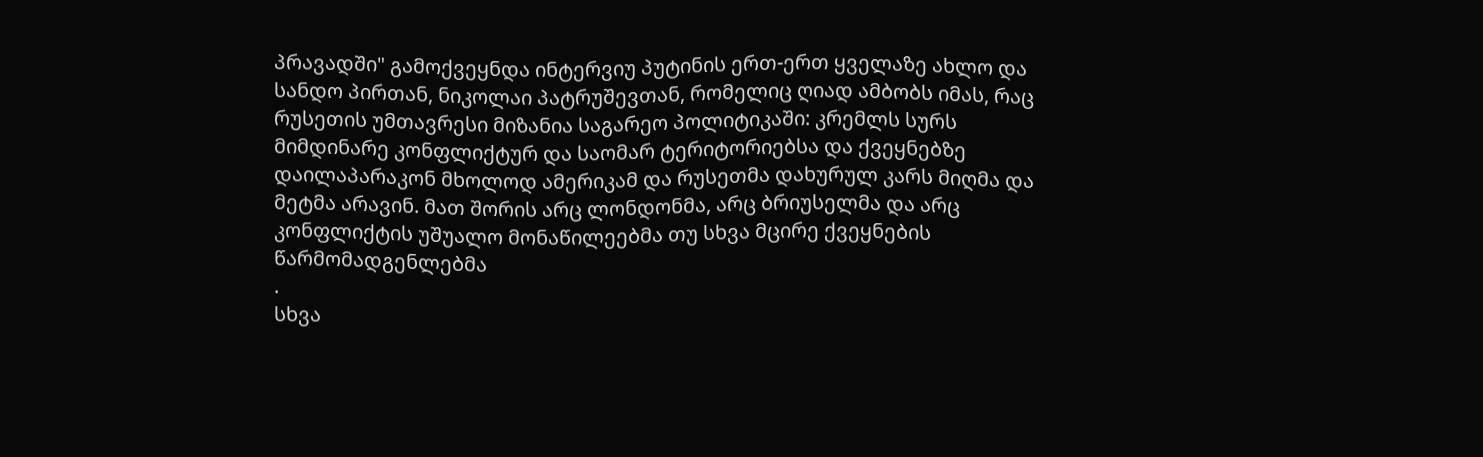პრავადში" გამოქვეყნდა ინტერვიუ პუტინის ერთ-ერთ ყველაზე ახლო და სანდო პირთან, ნიკოლაი პატრუშევთან, რომელიც ღიად ამბობს იმას, რაც რუსეთის უმთავრესი მიზანია საგარეო პოლიტიკაში: კრემლს სურს მიმდინარე კონფლიქტურ და საომარ ტერიტორიებსა და ქვეყნებზე დაილაპარაკონ მხოლოდ ამერიკამ და რუსეთმა დახურულ კარს მიღმა და მეტმა არავინ. მათ შორის არც ლონდონმა, არც ბრიუსელმა და არც კონფლიქტის უშუალო მონაწილეებმა თუ სხვა მცირე ქვეყნების წარმომადგენლებმა
.
სხვა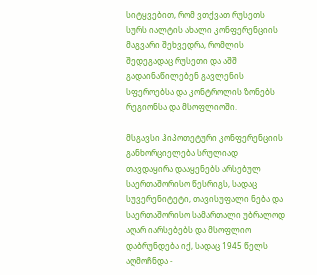სიტყვებით, რომ ვთქვათ რუსეთს სურს იალტის ახალი კონფერენციის მაგვარი შეხვედრა, რომლის შედეგადაც რუსეთი და აშშ გადაინაწილებენ გავლენის სფეროებსა და კონტროლის ზონებს რეგიონსა და მსოფლიოში.

მსგავსი ჰიპოთეტური კონფერენციის განხორციელება სრულიად თავდაყირა დააყენებს არსებულ საერთაშორისო წესრიგს, სადაც სუვერენიტეტი, თავისუფალი ნება და საერთაშორისო სამართალი უბრალოდ აღარ იარსებებს და მსოფლიო დაბრუნდება იქ, სადაც 1945 წელს აღმოჩნდა -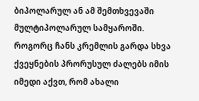ბიპოლარულ ან ამ შემთხვევაში მულტიპოლარულ სამყაროში. როგორც ჩანს კრემლის გარდა სხვა ქვეყნების პრორუსულ ძალებს იმის იმედი აქვთ, რომ ახალი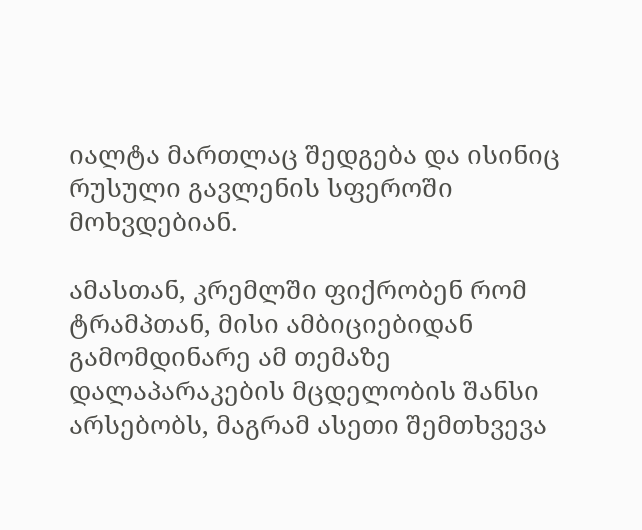იალტა მართლაც შედგება და ისინიც რუსული გავლენის სფეროში მოხვდებიან.

ამასთან, კრემლში ფიქრობენ რომ ტრამპთან, მისი ამბიციებიდან გამომდინარე ამ თემაზე დალაპარაკების მცდელობის შანსი არსებობს, მაგრამ ასეთი შემთხვევა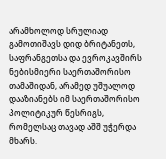არამხოლოდ სრულიად გამოთიშავს დიდ ბრიტანეთს, საფრანგეთსა და ევროკავშირს ნებისმიერი საერთაშორისო თამაშიდან, არამედ უშუალოდ დააზიანებს იმ საერთაშორისო პოლიტიკურ წესრიგს, რომელსაც თავად აშშ უჭერდა მხარს.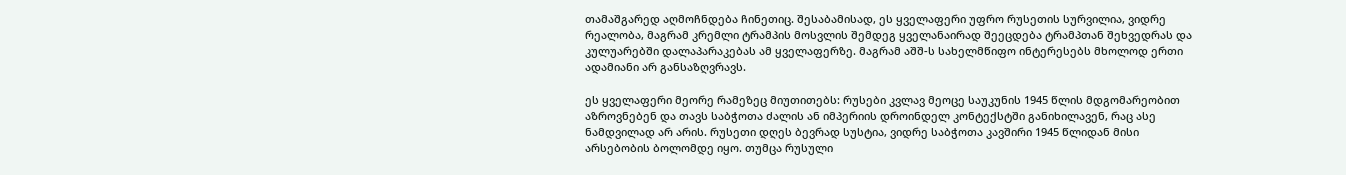თამაშგარედ აღმოჩნდება ჩინეთიც. შესაბამისად, ეს ყველაფერი უფრო რუსეთის სურვილია, ვიდრე რეალობა, მაგრამ კრემლი ტრამპის მოსვლის შემდეგ ყველანაირად შეეცდება ტრამპთან შეხვედრას და კულუარებში დალაპარაკებას ამ ყველაფერზე. მაგრამ აშშ-ს სახელმწიფო ინტერესებს მხოლოდ ერთი ადამიანი არ განსაზღვრავს.

ეს ყველაფერი მეორე რამეზეც მიუთითებს: რუსები კვლავ მეოცე საუკუნის 1945 წლის მდგომარეობით აზროვნებენ და თავს საბჭოთა ძალის ან იმპერიის დროინდელ კონტექსტში განიხილავენ, რაც ასე ნამდვილად არ არის. რუსეთი დღეს ბევრად სუსტია, ვიდრე საბჭოთა კავშირი 1945 წლიდან მისი არსებობის ბოლომდე იყო. თუმცა რუსული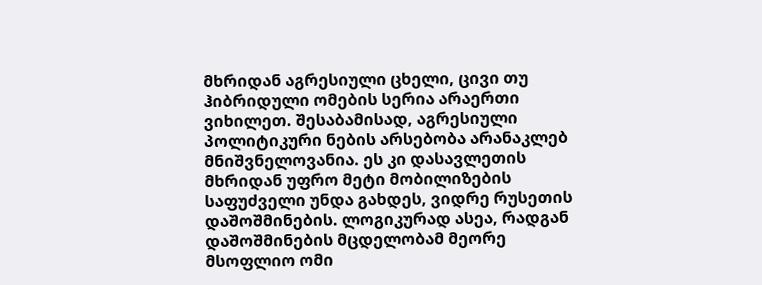მხრიდან აგრესიული ცხელი, ცივი თუ ჰიბრიდული ომების სერია არაერთი ვიხილეთ. შესაბამისად, აგრესიული პოლიტიკური ნების არსებობა არანაკლებ მნიშვნელოვანია. ეს კი დასავლეთის მხრიდან უფრო მეტი მობილიზების საფუძველი უნდა გახდეს, ვიდრე რუსეთის დაშოშმინების. ლოგიკურად ასეა, რადგან დაშოშმინების მცდელობამ მეორე მსოფლიო ომი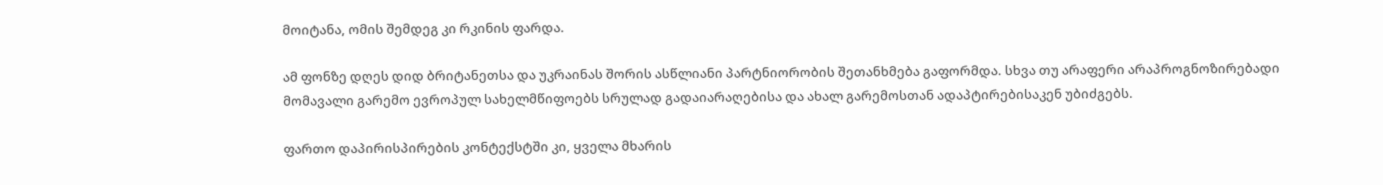მოიტანა, ომის შემდეგ კი რკინის ფარდა.

ამ ფონზე დღეს დიდ ბრიტანეთსა და უკრაინას შორის ასწლიანი პარტნიორობის შეთანხმება გაფორმდა. სხვა თუ არაფერი არაპროგნოზირებადი მომავალი გარემო ევროპულ სახელმწიფოებს სრულად გადაიარაღებისა და ახალ გარემოსთან ადაპტირებისაკენ უბიძგებს.

ფართო დაპირისპირების კონტექსტში კი, ყველა მხარის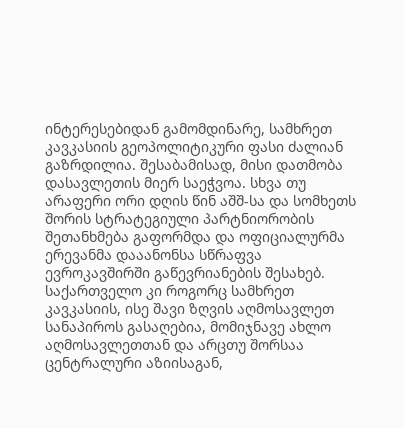ინტერესებიდან გამომდინარე, სამხრეთ კავკასიის გეოპოლიტიკური ფასი ძალიან გაზრდილია. შესაბამისად, მისი დათმობა დასავლეთის მიერ საეჭვოა. სხვა თუ არაფერი ორი დღის წინ აშშ-სა და სომხეთს შორის სტრატეგიული პარტნიორობის შეთანხმება გაფორმდა და ოფიციალურმა ერევანმა დააანონსა სწრაფვა ევროკავშირში გაწევრიანების შესახებ. საქართველო კი როგორც სამხრეთ კავკასიის, ისე შავი ზღვის აღმოსავლეთ სანაპიროს გასაღებია, მომიჯნავე ახლო აღმოსავლეთთან და არცთუ შორსაა ცენტრალური აზიისაგან,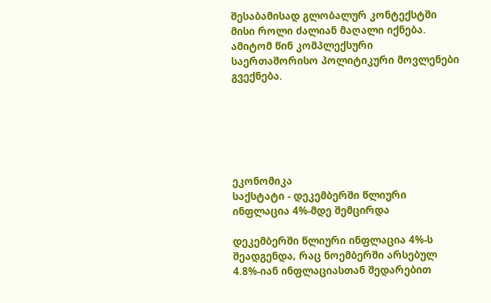შესაბამისად გლობალურ კონტექსტში მისი როლი ძალიან მაღალი იქნება. ამიტომ წინ კომპლექსური საერთაშორისო პოლიტიკური მოვლენები გვექნება.






ეკონომიკა
საქსტატი - დეკემბერში წლიური ინფლაცია 4%-მდე შემცირდა

დეკემბერში წლიური ინფლაცია 4%-ს შეადგენდა, რაც ნოემბერში არსებულ 4.8%-იან ინფლაციასთან შედარებით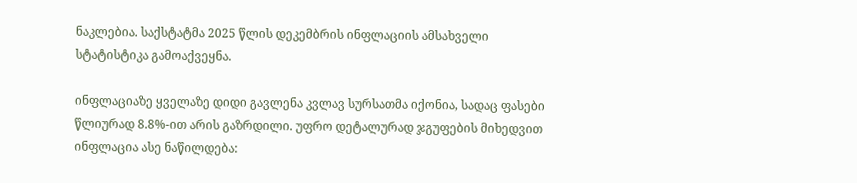ნაკლებია. საქსტატმა 2025 წლის დეკემბრის ინფლაციის ამსახველი სტატისტიკა გამოაქვეყნა.

ინფლაციაზე ყველაზე დიდი გავლენა კვლავ სურსათმა იქონია, სადაც ფასები წლიურად 8.8%-ით არის გაზრდილი. უფრო დეტალურად ჯგუფების მიხედვით ინფლაცია ასე ნაწილდება: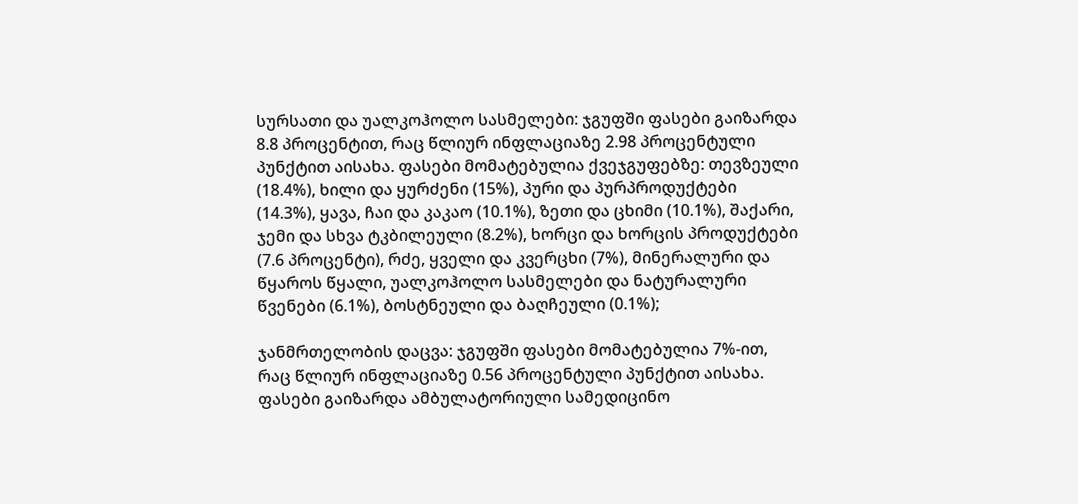სურსათი და უალკოჰოლო სასმელები: ჯგუფში ფასები გაიზარდა 8.8 პროცენტით, რაც წლიურ ინფლაციაზე 2.98 პროცენტული პუნქტით აისახა. ფასები მომატებულია ქვეჯგუფებზე: თევზეული (18.4%), ხილი და ყურძენი (15%), პური და პურპროდუქტები (14.3%), ყავა, ჩაი და კაკაო (10.1%), ზეთი და ცხიმი (10.1%), შაქარი, ჯემი და სხვა ტკბილეული (8.2%), ხორცი და ხორცის პროდუქტები (7.6 პროცენტი), რძე, ყველი და კვერცხი (7%), მინერალური და წყაროს წყალი, უალკოჰოლო სასმელები და ნატურალური წვენები (6.1%), ბოსტნეული და ბაღჩეული (0.1%);

ჯანმრთელობის დაცვა: ჯგუფში ფასები მომატებულია 7%-ით, რაც წლიურ ინფლაციაზე 0.56 პროცენტული პუნქტით აისახა. ფასები გაიზარდა ამბულატორიული სამედიცინო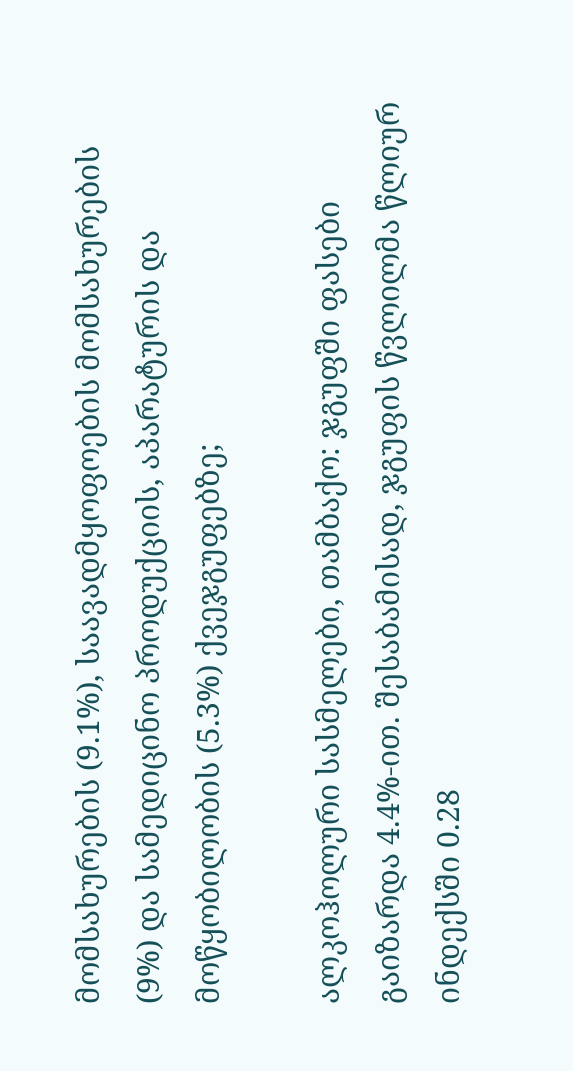მომსახურების (9.1%), საავადმყოფოების მომსახურების (9%) და სამედიცინო პროდუქციის, აპარატურის და მოწყობილობის (5.3%) ქვეჯგუფებზე;

ალკოჰოლური სასმელები, თამბაქო: ჯგუფში ფასები გაიზარდა 4.4%-ით. შესაბამისად, ჯგუფის წვლილმა წლიურ ინდექსში 0.28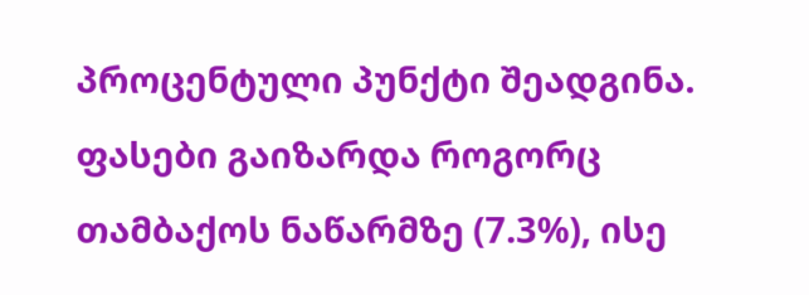პროცენტული პუნქტი შეადგინა. ფასები გაიზარდა როგორც თამბაქოს ნაწარმზე (7.3%), ისე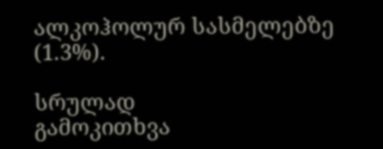ალკოჰოლურ სასმელებზე (1.3%).

სრულად
გამოკითხვა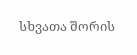სხვათა შორის